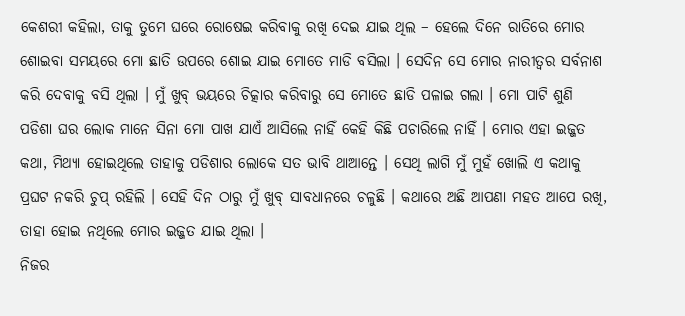କେଶରୀ କହିଲା, ତାକୁ ତୁମେ ଘରେ ରୋଷେଇ କରିବାକୁ ରଖି ଦେଇ ଯାଇ ଥିଲ – ହେଲେ ଦିନେ ରାତିରେ ମୋର ଶୋଇବା ସମୟରେ ମୋ ଛାତି ଉପରେ ଶୋଇ ଯାଇ ମୋତେ ମାଡି ବସିଲା । ସେଦିନ ସେ ମୋର ନାରୀତ୍ୱର ସର୍ବନାଶ କରି ଦେବାକୁ ବସି ଥିଲା । ମୁଁ ଖୁବ୍ ଭୟରେ ଚିତ୍କାର କରିବାରୁ ସେ ମୋତେ ଛାଡି ପଳାଇ ଗଲା । ମୋ ପାଟି ଶୁଣି ପଡିଶା ଘର ଲୋକ ମାନେ ସିନା ମୋ ପାଖ ଯାଏଁ ଆସିଲେ ନାହିଁ କେହି କିଛି ପଚାରିଲେ ନାହିଁ । ମୋର ଏହା ଇଜ୍ଜତ କଥା, ମିଥ୍ୟା ହୋଇଥିଲେ ତାହାକୁ ପଡିଶାର ଲୋକେ ସତ ଭାବି ଥାଆନ୍ତେ । ସେଥି ଲାଗି ମୁଁ ମୁହଁ ଖୋଲି ଏ କଥାକୁ ପ୍ରଘଟ ନକରି ଚୁପ୍ ରହିଲି । ସେହି ଦିନ ଠାରୁ ମୁଁ ଖୁବ୍ ସାବଧାନରେ ଚଳୁଛି । କଥାରେ ଅଛି ଆପଣା ମହତ ଆପେ ରଖି, ତାହା ହୋଇ ନଥିଲେ ମୋର ଇଜ୍ଜତ ଯାଇ ଥିଲା ।
ନିଜର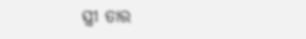ସ୍ତ୍ରୀ ତାର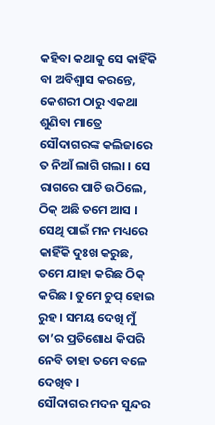କହିବା କଥାକୁ ସେ କାହିଁକି ବା ଅବିଶ୍ୱାସ କରନ୍ତେ, କେଶରୀ ଠାରୁ ଏକଥା ଶୁଣିବା ମାତ୍ରେ ସୌଦାଗରଙ୍କ କଲିଜାରେ ତ ନିଆଁ ଲାଗି ଗଲା । ସେ ରାଗରେ ପାଚି ଉଠିଲେ, ଠିକ୍ ଅଛି ତମେ ଆସ । ସେଥି ପାଇଁ ମନ ମଧ୍ୟରେ କାହିଁକି ଦୁଃଖ କରୁଛ, ତମେ ଯାହା କରିଛ ଠିକ୍ କରିଛ । ତୁମେ ଚୁପ୍ ହୋଇ ରୁହ । ସମୟ ଦେଖି ମୁଁ ତା’ର ପ୍ରତିଶୋଧ କିପରି ନେବି ତାହା ତମେ ବଳେ ଦେଖିବ ।
ସୌଦାଗର ମଦନ ସୁନ୍ଦର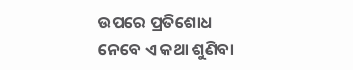ଉପରେ ପ୍ରତିଶୋଧ ନେବେ ଏ କଥା ଶୁଣିବା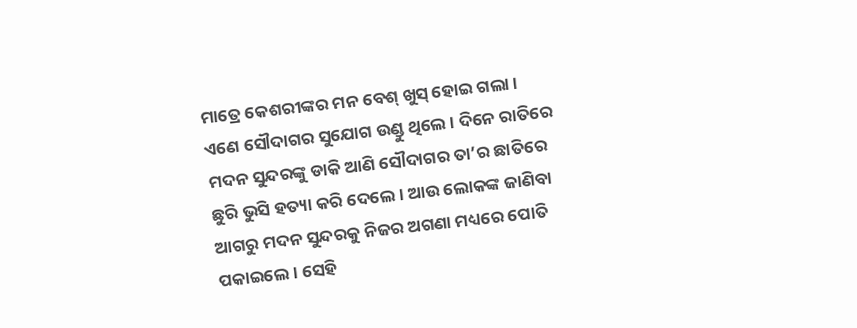ମାତ୍ରେ କେଶରୀଙ୍କର ମନ ବେଶ୍ ଖୁସ୍ ହୋଇ ଗଲା ।
ଏଣେ ସୌଦାଗର ସୁଯୋଗ ଉଣ୍ଡୁ ଥିଲେ । ଦିନେ ରାତିରେ ମଦନ ସୁନ୍ଦରଙ୍କୁ ଡାକି ଆଣି ସୌଦାଗର ତା’ର ଛାତିରେ ଛୁରି ଭୁସି ହତ୍ୟା କରି ଦେଲେ । ଆଉ ଲୋକଙ୍କ ଜାଣିବା ଆଗରୁ ମଦନ ସୁନ୍ଦରକୁ ନିଜର ଅଗଣା ମଧ୍ୟରେ ପୋତି ପକାଇଲେ । ସେହି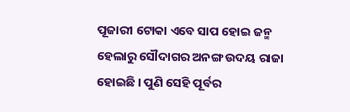ପୂଜାରୀ ଟୋକା ଏବେ ସାପ ହୋଇ ଜନ୍ମ ହେଲାରୁ ସୌଦାଗର ଅନଙ୍ଗ ଉଦୟ ରାଜା ହୋଇଛି । ପୁଣି ସେହି ପୂର୍ବର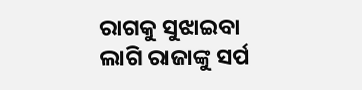ରାଗକୁ ସୁଝାଇବା ଲାଗି ରାଜାଙ୍କୁ ସର୍ପ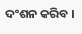ଦଂଶନ କରିବ ।